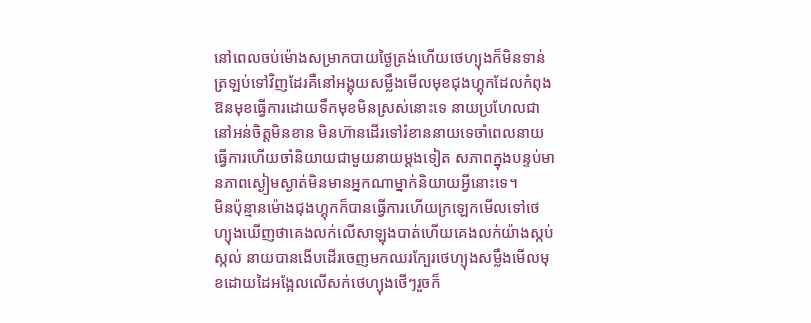នៅពេលចប់ម៉ោងសម្រាកបាយថ្ងៃត្រង់ហើយថេហ្យុងក៏មិនទាន់ត្រឡប់ទៅវិញដែរគឺនៅអង្គុយសម្លឹងមើលមុខជុងហ្គុកដែលកំពុងឱនមុខធ្វើការដោយទឹកមុខមិនស្រស់នោះទេ នាយប្រហែលជានៅអន់ចិត្តមិនខាន មិនហ៊ានដើរទៅរំខាននាយទេចាំពេលនាយធ្វើការហើយចាំនិយាយជាមួយនាយម្ដងទៀត សភាពក្នុងបន្ទប់មានភាពស្ងៀមស្ងាត់មិនមានអ្នកណាម្នាក់និយាយអ្វីនោះទេ។
មិនប៉ុន្មានម៉ោងជុងហ្គុកក៏បានធ្វើការហើយក្រឡេកមើលទៅថេហ្យុងឃើញថាគេងលក់លើសាឡុងបាត់ហើយគេងលក់យ៉ាងស្កប់ស្កល់ នាយបានងើបដើរចេញមកឈរក្បែរថេហ្យុងសម្លឹងមើលមុខដោយដៃអង្អែលលើសក់ថេហ្យុងថើៗរួចក៏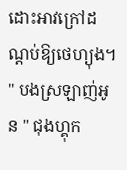ដោះអាវក្រៅដណ្ដប់ឱ្យថេហ្យុង។
" បងស្រឡាញ់អូន " ជុងហ្គុក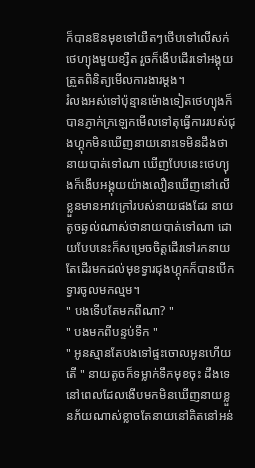ក៏បានឱនមុខទៅយឺតៗថើបទៅលើសក់ថេហ្យុងមួយខ្សឺត រួចក៏ងើបដើរទៅអង្គុយត្រួតពិនិត្យមើលការងារម្ដង។
រំលងអស់ទៅប៉ុន្មានម៉ោងទៀតថេហ្យុងក៏បានភ្ញាក់ក្រឡេកមើលទៅតុធ្វើការរបស់ជុងហ្គុកមិនឃើញនាយនោះទេមិនដឹងថានាយបាត់ទៅណា ឃើញបែបនេះថេហ្យុងក៏ងើបអង្គុយយ៉ាងលឿនឃើញនៅលើខ្លួនមានអាវក្រៅរបស់នាយផងដែរ នាយតូចឆ្ងល់ណាស់ថានាយបាត់ទៅណា ដោយបែបនេះក៏សម្រេចចិត្តដើរទៅរកនាយតែដើរមកដល់មុខទ្វារជុងហ្គុកក៏បានបើកទ្វារចូលមកល្មម។
" បងទើបតែមកពីណា? "
" បងមកពីបន្ទប់ទឹក "
" អូនស្មានតែបងទៅផ្ទះចោលអូនហើយតើ " នាយតូចក៏ទម្លាក់ទឹកមុខចុះ ដឹងទេនៅពេលដែលងើបមកមិនឃើញនាយខ្លួនភ័យណាស់ខ្លាចតែនាយនៅគិតនៅអន់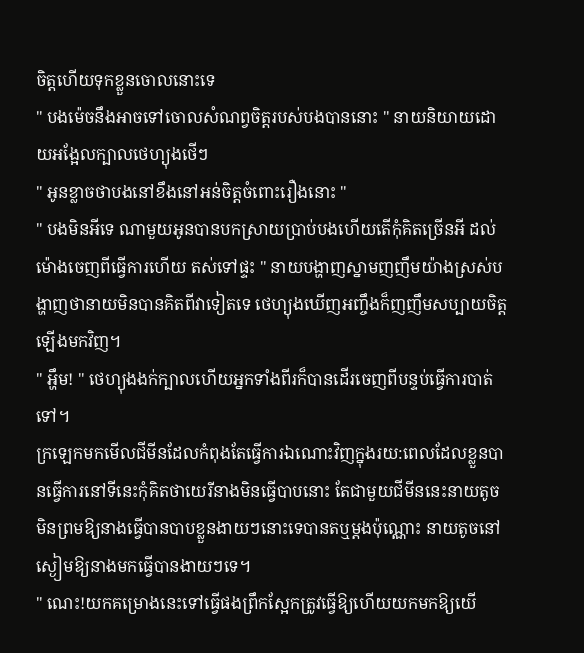ចិត្តហើយទុកខ្លួនចោលនោះទេ
" បងម៉េចនឹងអាចទៅចោលសំណព្វចិត្តរបស់បងបាននោះ " នាយនិយាយដោយអង្អែលក្បាលថេហ្យុងថើៗ
" អូនខ្លាចថាបងនៅខឹងនៅអន់ចិត្តចំពោះរឿងនោះ "
" បងមិនអីទេ ណាមួយអូនបានបកស្រាយប្រាប់បងហើយតើកុំគិតច្រើនអី ដល់ម៉ោងចេញពីធ្វើការហើយ តស់ទៅផ្ទះ " នាយបង្ហាញស្នាមញញឹមយ៉ាងស្រស់បង្ហាញថានាយមិនបានគិតពីវាទៀតទេ ថេហ្យុងឃើញអញ្ចឹងក៏ញញឹមសប្បាយចិត្តឡើងមកវិញ។
" អ្ហឹម! " ថេហ្យុងងក់ក្បាលហើយអ្នកទាំងពីរក៏បានដើរចេញពីបន្ទប់ធ្វើការបាត់ទៅ។
ក្រឡេកមកមើលជីមីនដែលកំពុងតែធ្វើការឯណោះវិញក្នុងរយ:ពេលដែលខ្លួនបានធ្វើការនៅទីនេះកុំគិតថាយេរីនាងមិនធ្វើបាបនោះ តែជាមួយជីមីននេះនាយតូចមិនព្រមឱ្យនាងធ្វើបានបាបខ្លួនងាយៗនោះទេបានតឬម្ដងប៉ុណ្ណោះ នាយតូចនៅស្ងៀមឱ្យនាងមកធ្វើបានងាយៗទេ។
" ណេះ!យកគម្រោងនេះទៅធ្វើផងព្រឹកស្អែកត្រូវធ្វើឱ្យហើយយកមកឱ្យយើ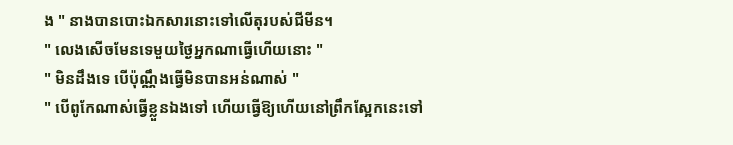ង " នាងបានបោះឯកសារនោះទៅលើតុរបស់ជីមីន។
" លេងសើចមែនទេមួយថ្ងៃអ្នកណាធ្វើហើយនោះ "
" មិនដឹងទេ បើប៉ុណ្ណឹងធ្វើមិនបានអន់ណាស់ "
" បើពូកែណាស់ធ្វើខ្លួនឯងទៅ ហើយធ្វើឱ្យហើយនៅព្រឹកស្អែកនេះទៅ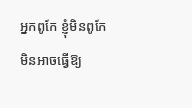អ្នកពូកែ ខ្ញុំមិនពូកែមិនអាចធ្វើឱ្យ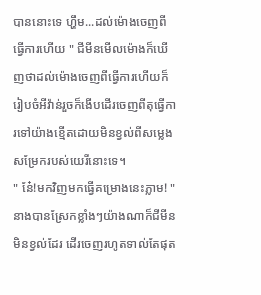បាននោះទេ ហ្ហឹម...ដល់ម៉ោងចេញពីធ្វើការហើយ " ជីមីនមើលម៉ោងក៏ឃើញថាដល់ម៉ោងចេញពីធ្វើការហើយក៏រៀបចំអីវ៉ាន់រួចក៏ងើបដើរចេញពីតុធ្វើការទៅយ៉ាងខ្មើតដោយមិនខ្វល់ពីសម្លេងសម្រែករបស់យេរីនោះទេ។
" ន៎ែ!មកវិញមកធ្វើគម្រោងនេះភ្លាម! " នាងបានស្រែកខ្លាំងៗយ៉ាងណាក៏ជីមីនមិនខ្វល់ដែរ ដើរចេញរហូតទាល់តែផុត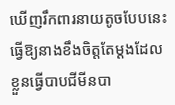ឃើញរឹកពារនាយតូចបែបនេះធ្វើឱ្យនាងខឹងចិត្តតែម្ដងដែលខ្លួនធ្វើបាបជីមីនបា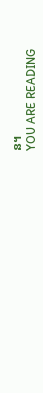ន។
YOU ARE READING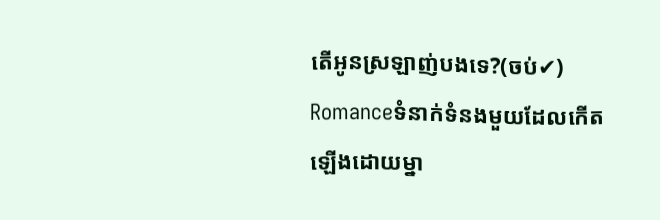តើអូនស្រឡាញ់បងទេ?(ចប់✔)
Romanceទំនាក់ទំនងមួយដែលកើតឡើងដោយម្នា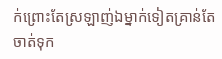ក់ព្រោះតែស្រឡាញ់ឯម្នាក់ទៀតគ្រាន់តែចាត់ទុក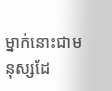ម្នាក់នោះជាមនុស្សដែ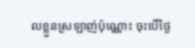លខ្លួនស្រឡាញ់ប៉ុណ្ណោះ ចុះបើថ្ងៃ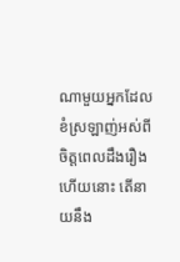ណាមួយអ្នកដែលខំស្រឡាញ់អស់ពីចិត្តពេលដឹងរឿងហើយនោះ តើនាយនឹង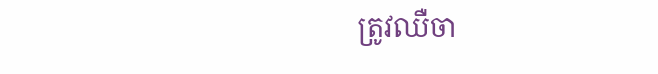ត្រូវឈឺចា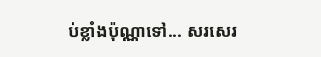ប់ខ្លាំងប៉ុណ្ណាទៅ... សរសេរ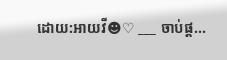ដោយ:អាយវី☻♡ ___ ចាប់ផ្ដ...